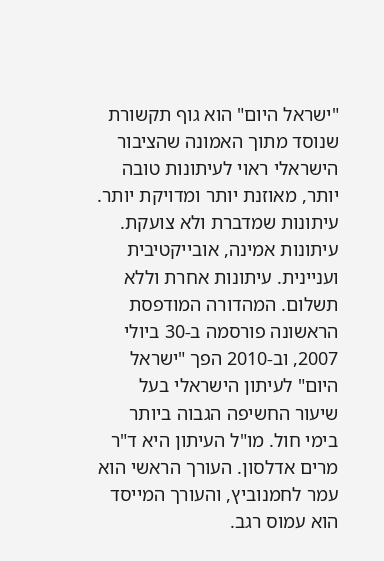"ישראל היום" הוא גוף תקשורת שנוסד מתוך האמונה שהציבור הישראלי ראוי לעיתונות טובה יותר, מאוזנת יותר ומדויקת יותר. עיתונות שמדברת ולא צועקת. עיתונות אמינה, אובייקטיבית ועניינית. עיתונות אחרת וללא תשלום. המהדורה המודפסת הראשונה פורסמה ב-30 ביולי 2007, וב-2010 הפך "ישראל היום" לעיתון הישראלי בעל שיעור החשיפה הגבוה ביותר בימי חול. מו"ל העיתון היא ד"ר מרים אדלסון. העורך הראשי הוא עמר לחמנוביץ, והעורך המייסד הוא עמוס רגב.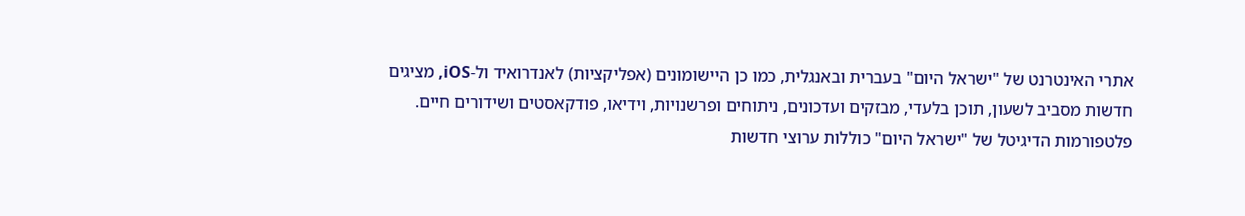אתרי האינטרנט של "ישראל היום" בעברית ובאנגלית, כמו כן היישומונים (אפליקציות) לאנדרואיד ול-iOS, מציגים חדשות מסביב לשעון, תוכן בלעדי, מבזקים ועדכונים, ניתוחים ופרשנויות, וידיאו, פודקאסטים ושידורים חיים. פלטפורמות הדיגיטל של "ישראל היום" כוללות ערוצי חדשות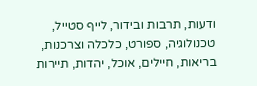ודעות, תרבות ובידור, לייף סטייל, טכנולוגיה, ספורט, כלכלה וצרכנות, בריאות, חיילים, אוכל, יהדות, תיירות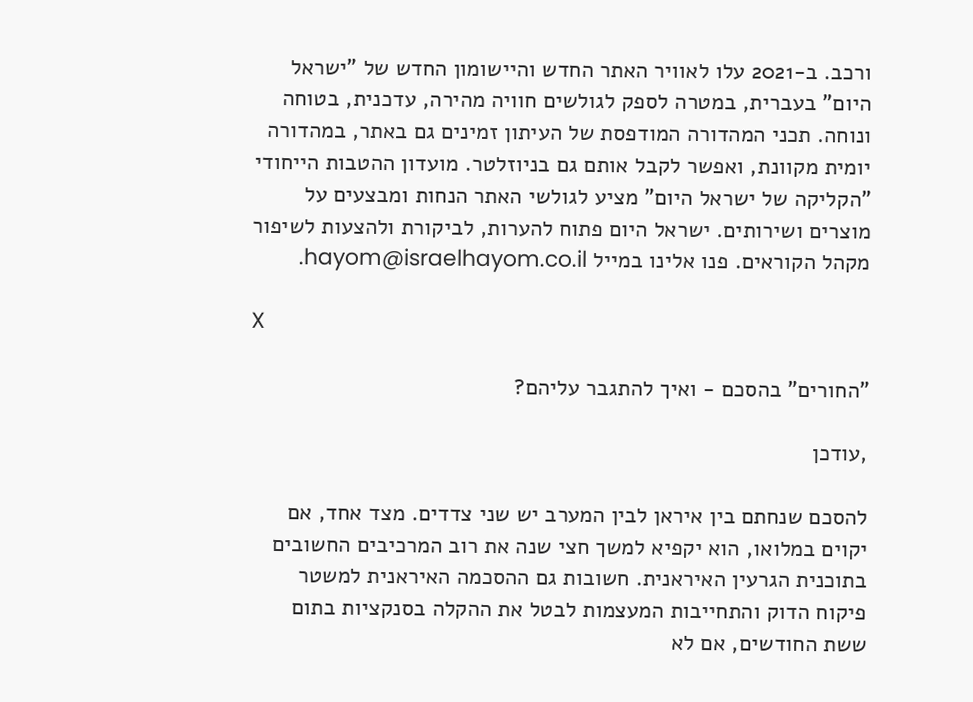ורכב. ב-2021 עלו לאוויר האתר החדש והיישומון החדש של "ישראל היום" בעברית, במטרה לספק לגולשים חוויה מהירה, עדכנית, בטוחה ונוחה. תכני המהדורה המודפסת של העיתון זמינים גם באתר, במהדורה יומית מקוונת, ואפשר לקבל אותם גם בניוזלטר. מועדון ההטבות הייחודי "הקליקה של ישראל היום" מציע לגולשי האתר הנחות ומבצעים על מוצרים ושירותים. ישראל היום פתוח להערות, לביקורת ולהצעות לשיפור מקהל הקוראים. פנו אלינו במייל hayom@israelhayom.co.il.

X

"החורים" בהסכם - ואיך להתגבר עליהם?

,עודכן

להסכם שנחתם בין איראן לבין המערב יש שני צדדים. מצד אחד, אם יקוים במלואו, הוא יקפיא למשך חצי שנה את רוב המרכיבים החשובים בתוכנית הגרעין האיראנית. חשובות גם ההסכמה האיראנית למשטר פיקוח הדוק והתחייבות המעצמות לבטל את ההקלה בסנקציות בתום ששת החודשים, אם לא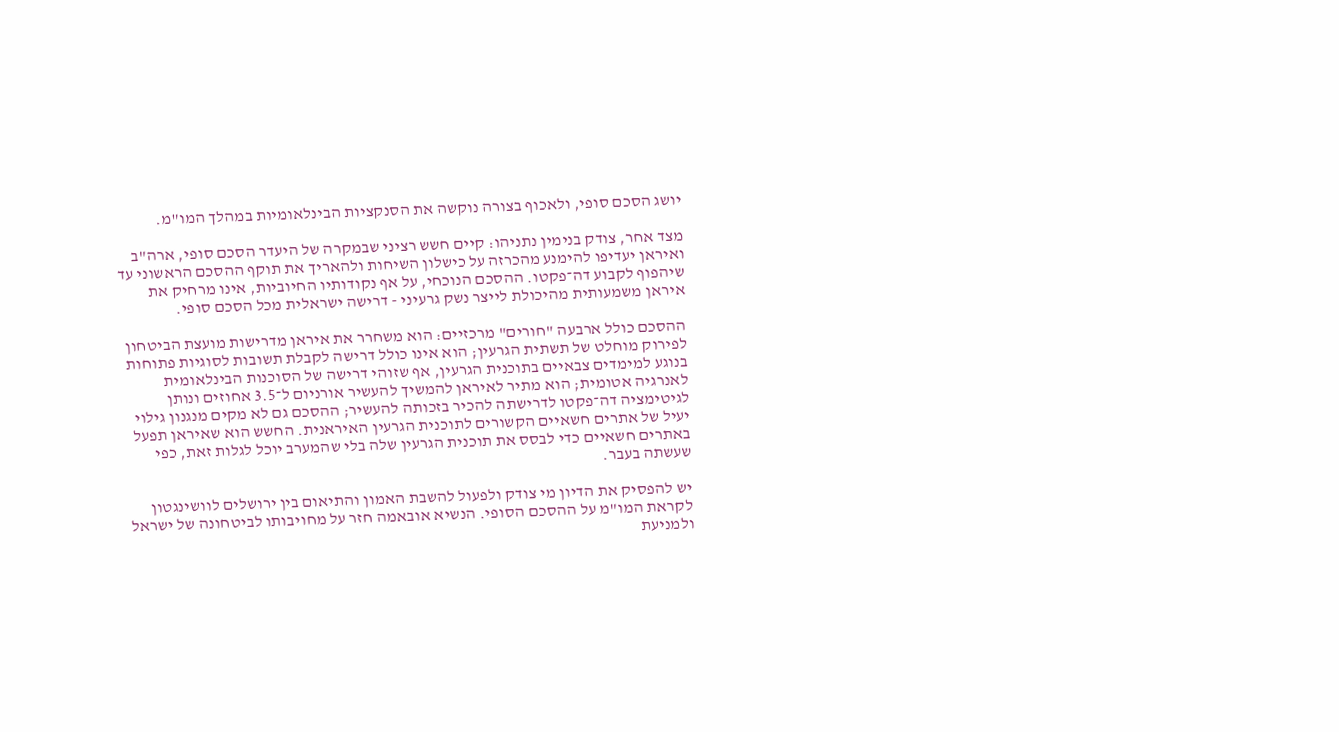יושג הסכם סופי, ולאכוף בצורה נוקשה את הסנקציות הבינלאומיות במהלך המו"מ.

מצד אחר, צודק בנימין נתניהו: קיים חשש רציני שבמקרה של היעדר הסכם סופי, ארה"ב ואיראן יעדיפו להימנע מהכרזה על כישלון השיחות ולהאריך את תוקף ההסכם הראשוני עד שיהפוף לקבוע דה־פקטו. ההסכם הנוכחי, על אף נקודותיו החיוביות, אינו מרחיק את איראן משמעותית מהיכולת לייצר נשק גרעיני - דרישה ישראלית מכל הסכם סופי.

ההסכם כולל ארבעה "חורים" מרכזיים: הוא משחרר את איראן מדרישות מועצת הביטחון לפירוק מוחלט של תשתית הגרעין; הוא אינו כולל דרישה לקבלת תשובות לסוגיות פתוחות בנוגע למימדים צבאיים בתוכנית הגרעין, אף שזוהי דרישה של הסוכנות הבינלאומית לאנרגיה אטומית; הוא מתיר לאיראן להמשיך להעשיר אורניום ל־3.5 אחוזים ונותן לגיטימציה דה־פקטו לדרישתה להכיר בזכותה להעשיר; ההסכם גם לא מקים מנגנון גילוי יעיל של אתרים חשאיים הקשורים לתוכנית הגרעין האיראנית. החשש הוא שאיראן תפעל באתרים חשאיים כדי לבסס את תוכנית הגרעין שלה בלי שהמערב יוכל לגלות זאת, כפי שעשתה בעבר.

יש להפסיק את הדיון מי צודק ולפעול להשבת האמון והתיאום בין ירושלים לוושינגטון לקראת המו"מ על ההסכם הסופי. הנשיא אובאמה חזר על מחויבותו לביטחונה של ישראל ולמניעת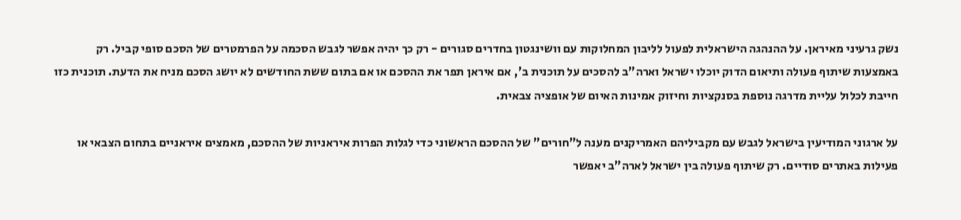נשק גרעיני מאיראן. על ההנהגה הישראלית לפעול לליבון המחלוקות עם וושינגטון בחדרים סגורים - רק כך יהיה אפשר לגבש הסכמה על הפרמטרים של הסכם סופי קביל. רק באמצעות שיתוף פעולה ותיאום הדוק יוכלו ישראל וארה"ב להסכים על תוכנית ב', אם איראן תפר את ההסכם או אם בתום ששת החודשים לא יושג הסכם מניח את הדעת. תוכנית כזו חייבת לכלול עליית מדרגה נוספת בסנקציות וחיזוק אמינות האיום של אופציה צבאית.

על ארגוני המודיעין בישראל לגבש עם מקביליהם האמריקנים מענה ל"חורים" של ההסכם הראשוני כדי לגלות הפרות איראניות של ההסכם, מאמצים איראניים בתחום הצבאי או פעילות באתרים סודיים. רק שיתוף פעולה בין ישראל לארה"ב יאפשר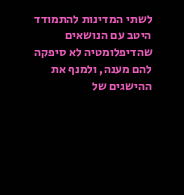לשתי המדינות להתמודד היטב עם הנושאים שהדיפלומטיה לא סיפקה להם מענה, ולמנף את ההישגים של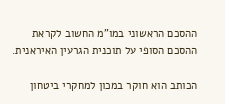ההסכם הראשוני במו"מ החשוב לקראת ההסכם הסופי על תוכנית הגרעין האיראנית.

הכותב הוא חוקר במכון למחקרי ביטחון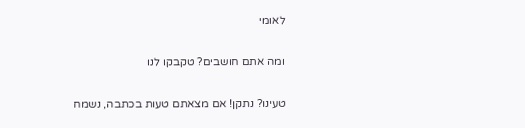לאומי

ומה אתם חושבים? טקבקו לנו

טעינו? נתקן! אם מצאתם טעות בכתבה, נשמח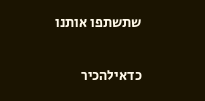שתשתפו אותנו

כדאילהכיר